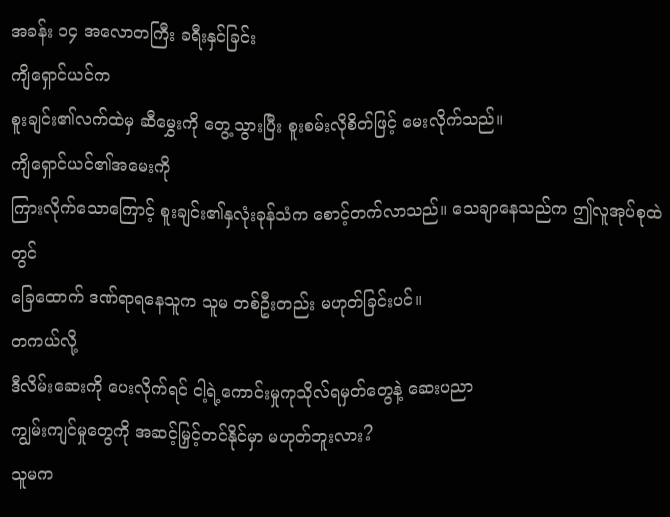အခန်း ၁၄ အလောတကြီး ခရီးနှင်ခြင်း
ကျိရှောင်ယင်က
စူးချင်း၏လက်ထဲမှ ဆီမွှေးကို တွေ့သွားပြီး စူးစမ်းလိုစိတ်ဖြင့် မေးလိုက်သည်။
ကျိရှောင်ယင်၏အမေးကို
ကြားလိုက်သောကြောင့် စူးချင်း၏နှလုံးခုန်သံက စောင့်တက်လာသည်။ သေချာနေသည်က ဤလူအုပ်စုထဲတွင်
ခြေထောက် ဒဏ်ရာရနေသူက သူမ တစ်ဦးတည်း မဟုတ်ခြင်းပင်။
တကယ်လို့
ဒီလိမ်းဆေးကို ပေးလိုက်ရင် ငါ့ရဲ့ကောင်းမှုကုသိုလ်ရမှတ်တွေနဲ့ ဆေးပညာ
ကျွမ်းကျင်မှုတွေကို အဆင့်မြှင့်တင်နိုင်မှာ မဟုတ်ဘူးလား?
သူမက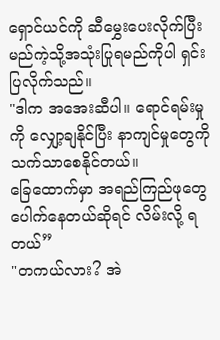ရှောင်ယင်ကို ဆီမွှေးပေးလိုက်ပြီး မည်ကဲ့သို့အသုံးပြုရမည်ကိုပါ ရှင်းပြလိုက်သည်။
"ဒါက အအေးဆီပါ။ ရောင်ရမ်းမှုကို လျှော့ချနိုင်ပြီး နာကျင်မှုတွေကို သက်သာစေနိုင်တယ်။
ခြေထောက်မှာ အရည်ကြည်ဖုတွေ ပေါက်နေတယ်ဆိုရင် လိမ်းလို့ ရတယ်”
"တကယ်လား? အဲ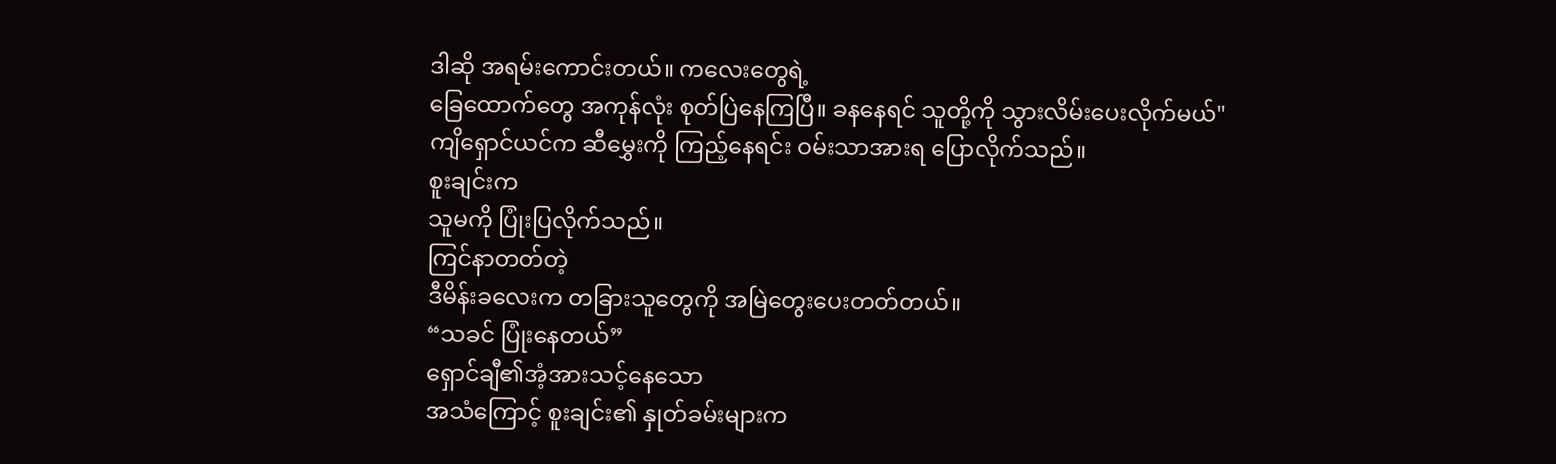ဒါဆို အရမ်းကောင်းတယ်။ ကလေးတွေရဲ့
ခြေထောက်တွေ အကုန်လုံး စုတ်ပြဲနေကြပြီ။ ခနနေရင် သူတို့ကို သွားလိမ်းပေးလိုက်မယ်"
ကျိရှောင်ယင်က ဆီမွှေးကို ကြည့်နေရင်း ဝမ်းသာအားရ ပြောလိုက်သည်။
စူးချင်းက
သူမကို ပြုံးပြလိုက်သည်။
ကြင်နာတတ်တဲ့
ဒီမိန်းခလေးက တခြားသူတွေကို အမြဲတွေးပေးတတ်တယ်။
“သခင် ပြုံးနေတယ်”
ရှောင်ချီ၏အံ့အားသင့်နေသော
အသံကြောင့် စူးချင်း၏ နှုတ်ခမ်းများက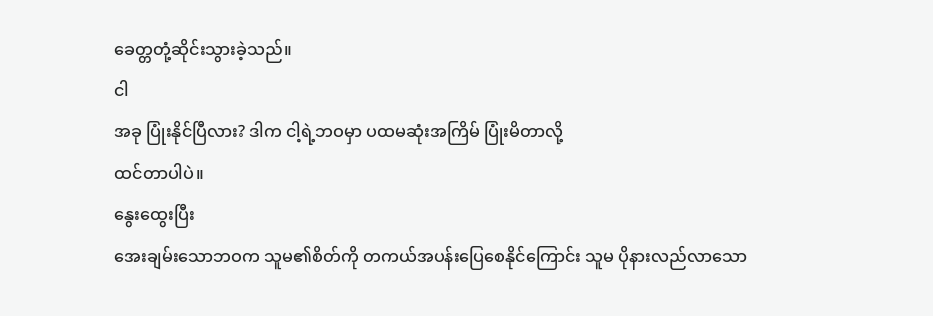ခေတ္တတုံ့ဆိုင်းသွားခဲ့သည်။
ငါ
အခု ပြုံးနိုင်ပြီလား? ဒါက ငါ့ရဲ့ဘဝမှာ ပထမဆုံးအကြိမ် ပြုံးမိတာလို့
ထင်တာပါပဲ။
နွေးထွေးပြီး
အေးချမ်းသောဘဝက သူမ၏စိတ်ကို တကယ်အပန်းပြေစေနိုင်ကြောင်း သူမ ပိုနားလည်လာသော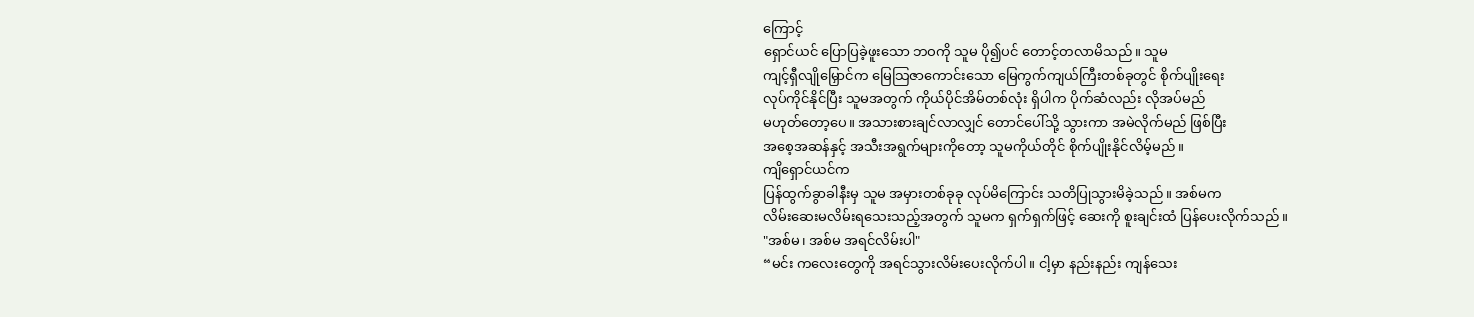ကြောင့်
ရှောင်ယင် ပြောပြခဲ့ဖူးသော ဘဝကို သူမ ပို၍ပင် တောင့်တလာမိသည်။ သူမ
ကျင့်ရှီလျိုမြှောင်က မြေသြဇာကောင်းသော မြေကွက်ကျယ်ကြီးတစ်ခုတွင် စိုက်ပျိုးရေး
လုပ်ကိုင်နိုင်ပြီး သူမအတွက် ကိုယ်ပိုင်အိမ်တစ်လုံး ရှိပါက ပိုက်ဆံလည်း လိုအပ်မည်
မဟုတ်တော့ပေ။ အသားစားချင်လာလျှင် တောင်ပေါ်သို့ သွားကာ အမဲလိုက်မည် ဖြစ်ပြီး
အစေ့အဆန်နှင့် အသီးအရွက်များကိုတော့ သူမကိုယ်တိုင် စိုက်ပျိုးနိုင်လိမ့်မည်။
ကျိရှောင်ယင်က
ပြန်ထွက်ခွာခါနီးမှ သူမ အမှားတစ်ခုခု လုပ်မိကြောင်း သတိပြုသွားမိခဲ့သည်။ အစ်မက
လိမ်းဆေးမလိမ်းရသေးသည့်အတွက် သူမက ရှက်ရှက်ဖြင့် ဆေးကို စူးချင်းထံ ပြန်ပေးလိုက်သည်။
"အစ်မ၊ အစ်မ အရင်လိမ်းပါ"
“မင်း ကလေးတွေကို အရင်သွားလိမ်းပေးလိုက်ပါ။ ငါ့မှာ နည်းနည်း ကျန်သေး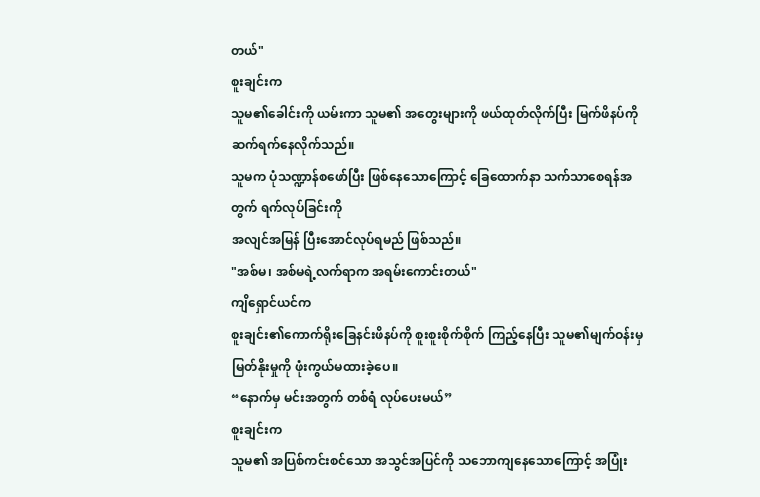တယ်"
စူးချင်းက
သူမ၏ခေါင်းကို ယမ်းကာ သူမ၏ အတွေးများကို ဖယ်ထုတ်လိုက်ပြီး မြက်ဖိနပ်ကို ဆက်ရက်နေလိုက်သည်။
သူမက ပုံသဏ္ဍာန်စဖော်ပြီး ဖြစ်နေသောကြောင့် ခြေထောက်နာ သက်သာစေရန်အတွက် ရက်လုပ်ခြင်းကို
အလျင်အမြန် ပြီးအောင်လုပ်ရမည် ဖြစ်သည်။
"အစ်မ၊ အစ်မရဲ့လက်ရာက အရမ်းကောင်းတယ်"
ကျိရှောင်ယင်က
စူးချင်း၏ကောက်ရိုးခြေနင်းဖိနပ်ကို စူးစူးစိုက်စိုက် ကြည့်နေပြီး သူမ၏မျက်ဝန်းမှ
မြတ်နိုးမှုကို ဖုံးကွယ်မထားခဲ့ပေ။
“နောက်မှ မင်းအတွက် တစ်ရံ လုပ်ပေးမယ်”
စူးချင်းက
သူမ၏ အပြစ်ကင်းစင်သော အသွင်အပြင်ကို သဘောကျနေသောကြောင့် အပြုံး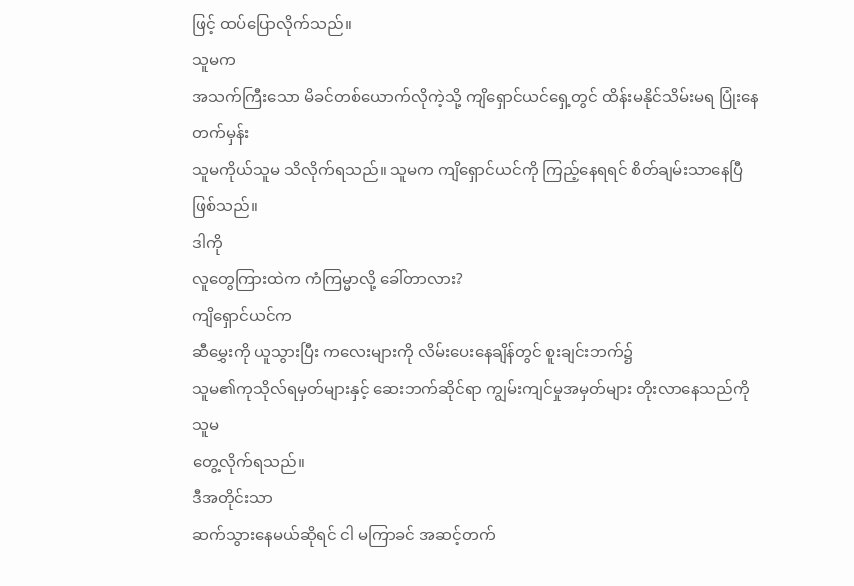ဖြင့် ထပ်ပြောလိုက်သည်။
သူမက
အသက်ကြီးသော မိခင်တစ်ယောက်လိုကဲ့သို့ ကျိရှောင်ယင်ရှေ့တွင် ထိန်းမနိုင်သိမ်းမရ ပြုံးနေတက်မှန်း
သူမကိုယ်သူမ သိလိုက်ရသည်။ သူမက ကျိရှောင်ယင်ကို ကြည့်နေရရင် စိတ်ချမ်းသာနေပြီ ဖြစ်သည်။
ဒါကို
လူတွေကြားထဲက ကံကြမ္မာလို့ ခေါ်တာလား?
ကျိရှောင်ယင်က
ဆီမွှေးကို ယူသွားပြီး ကလေးများကို လိမ်းပေးနေချိန်တွင် စူးချင်းဘက်၌
သူမ၏ကုသိုလ်ရမှတ်များနှင့် ဆေးဘက်ဆိုင်ရာ ကျွမ်းကျင်မှုအမှတ်များ တိုးလာနေသည်ကို သူမ
တွေ့လိုက်ရသည်။
ဒီအတိုင်းသာ
ဆက်သွားနေမယ်ဆိုရင် ငါ မကြာခင် အဆင့်တက်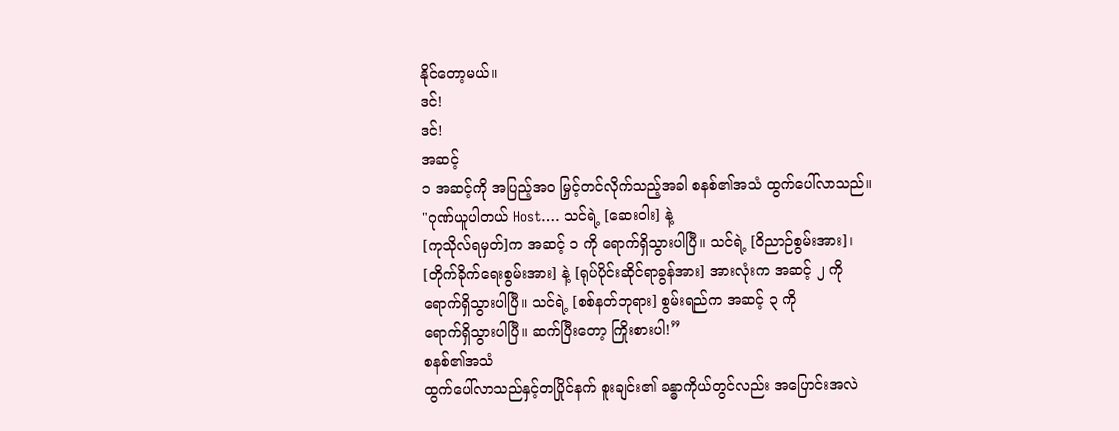နိုင်တော့မယ်။
ဒင်!
ဒင်!
အဆင့်
၁ အဆင့်ကို အပြည့်အဝ မြှင့်တင်လိုက်သည့်အခါ စနစ်၏အသံ ထွက်ပေါ်လာသည်။
"ဂုဏ်ယူပါတယ် Host…. သင်ရဲ့ [ဆေးဝါး] နဲ့
[ကုသိုလ်ရမှတ်]က အဆင့် ၁ ကို ရောက်ရှိသွားပါပြီ။ သင်ရဲ့ [ဝိညာဉ်စွမ်းအား]၊
[တိုက်ခိုက်ရေးစွမ်းအား] နဲ့ [ရုပ်ပိုင်းဆိုင်ရာခွန်အား] အားလုံးက အဆင့် ၂ ကို
ရောက်ရှိသွားပါပြီ။ သင်ရဲ့ [စစ်နတ်ဘုရား] စွမ်းရည်က အဆင့် ၃ ကို
ရောက်ရှိသွားပါပြီ။ ဆက်ပြီးတော့ ကြိုးစားပါ!”
စနစ်၏အသံ
ထွက်ပေါ်လာသည်နှင့်တပြိုင်နက် စူးချင်း၏ ခန္ဓာကိုယ်တွင်လည်း အပြောင်းအလဲ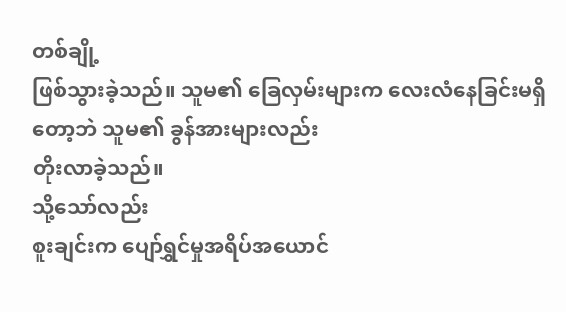တစ်ချို့
ဖြစ်သွားခဲ့သည်။ သူမ၏ ခြေလှမ်းများက လေးလံနေခြင်းမရှိတော့ဘဲ သူမ၏ ခွန်အားများလည်း
တိုးလာခဲ့သည်။
သို့သော်လည်း
စူးချင်းက ပျော်ရွှင်မှုအရိပ်အယောင်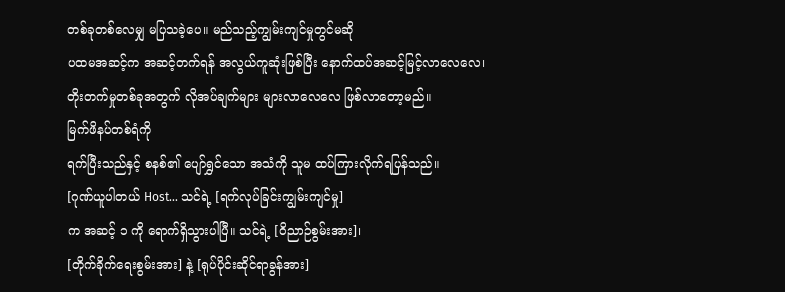တစ်ခုတစ်လေမျှ မပြသခဲ့ပေ။ မည်သည့်ကျွမ်းကျင်မှုတွင်မဆို
ပထမအဆင့်က အဆင့်တက်ရန် အလွယ်ကူဆုံးဖြစ်ပြီး နောက်ထပ်အဆင့်မြင့်လာလေလေ၊
တိုးတက်မှုတစ်ခုအတွက် လိုအပ်ချက်များ များလာလေလေ ဖြစ်လာတော့မည်။
မြက်ဖိနပ်တစ်ရံကို
ရက်ပြီးသည်နှင့် စနစ်၏ ပျော်ရွှင်သော အသံကို သူမ ထပ်ကြားလိုက်ရပြန်သည်။
[ဂုဏ်ယူပါတယ် Host... သင်ရဲ့ [ရက်လုပ်ခြင်းကျွမ်းကျင်မှု]
က အဆင့် ၁ ကို ရောက်ရှိသွားပါပြီ။ သင်ရဲ့ [ဝိညာဉ်စွမ်းအား]၊
[တိုက်ခိုက်ရေးစွမ်းအား] နဲ့ [ရုပ်ပိုင်းဆိုင်ရာခွန်အား]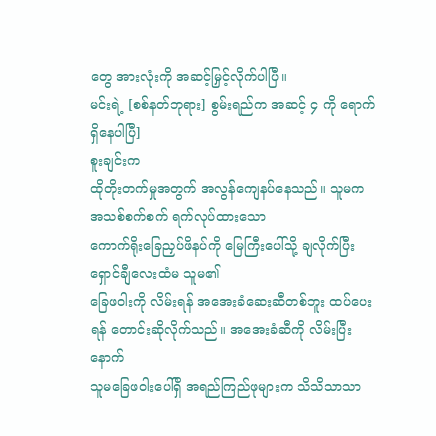တွေ အားလုံးကို အဆင့်မြှင့်လိုက်ပါပြီ။
မင်းရဲ့ [စစ်နတ်ဘုရား] စွမ်းရည်က အဆင့် ၄ ကို ရောက်ရှိနေပါပြီ]
စူးချင်းက
ထိုတိုးတက်မှုအတွက် အလွန်ကျေနပ်နေသည်။ သူမက အသစ်စက်စက် ရက်လုပ်ထားသော
ကောက်ရိုးခြေညှပ်ဖိနပ်ကို မြေကြီးပေါ်သို့ ချလိုက်ပြီး ရှောင်ချီလေးထံမ သူမ၏
ခြေဖဝါးကို လိမ်းရန် အအေးခံဆေးဆီတစ်ဘူး ထပ်ပေးရန် တောင်းဆိုလိုက်သည်။ အအေးခံဆီကို လိမ်းပြီးနောက်
သူမခြေဖဝါးပေါ်ရှိ အရည်ကြည်ဖုများက သိသိသာသာ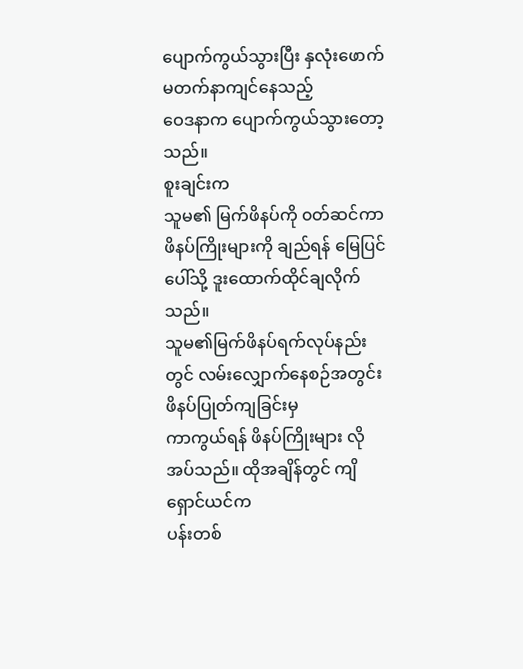ပျောက်ကွယ်သွားပြီး နှလုံးဖောက်မတက်နာကျင်နေသည့်
ဝေဒနာက ပျောက်ကွယ်သွားတော့သည်။
စူးချင်းက
သူမ၏ မြက်ဖိနပ်ကို ၀တ်ဆင်ကာ ဖိနပ်ကြိုးများကို ချည်ရန် မြေပြင်ပေါ်သို့ ဒူးထောက်ထိုင်ချလိုက်သည်။
သူမ၏မြက်ဖိနပ်ရက်လုပ်နည်းတွင် လမ်းလျှောက်နေစဉ်အတွင်း ဖိနပ်ပြုတ်ကျခြင်းမှ
ကာကွယ်ရန် ဖိနပ်ကြိုးများ လိုအပ်သည်။ ထိုအချိန်တွင် ကျိရှောင်ယင်က
ပန်းတစ်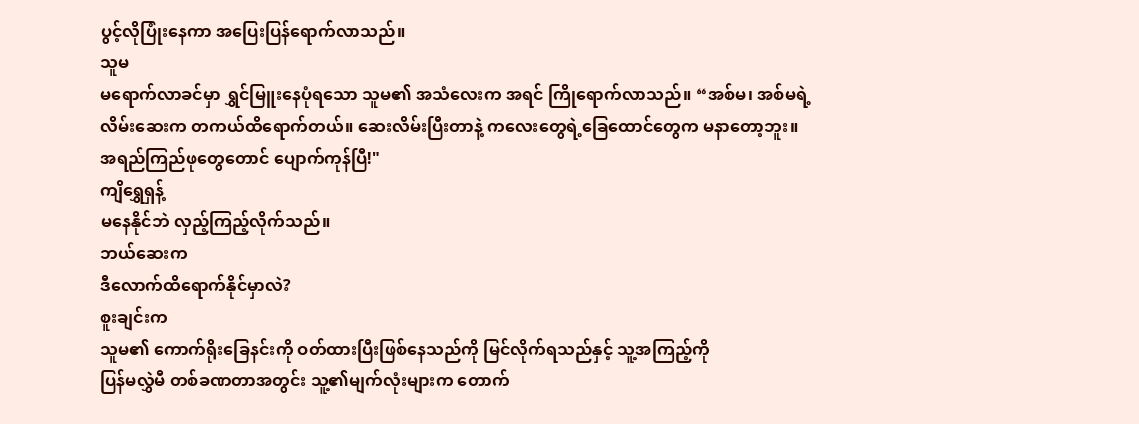ပွင့်လိုပြုံးနေကာ အပြေးပြန်ရောက်လာသည်။
သူမ
မရောက်လာခင်မှာ ရွှင်မြူးနေပုံရသော သူမ၏ အသံလေးက အရင် ကြိုရောက်လာသည်။ “အစ်မ၊ အစ်မရဲ့
လိမ်းဆေးက တကယ်ထိရောက်တယ်။ ဆေးလိမ်းပြီးတာနဲ့ ကလေးတွေရဲ့ခြေထောင်တွေက မနာတော့ဘူး။
အရည်ကြည်ဖုတွေတောင် ပျောက်ကုန်ပြီ!"
ကျိရွှေရှန့်
မနေနိုင်ဘဲ လှည့်ကြည့်လိုက်သည်။
ဘယ်ဆေးက
ဒီလောက်ထိရောက်နိုင်မှာလဲ?
စူးချင်းက
သူမ၏ ကောက်ရိုးခြေနင်းကို ဝတ်ထားပြီးဖြစ်နေသည်ကို မြင်လိုက်ရသည်နှင့် သူ့အကြည့်ကို
ပြန်မလွှဲမီ တစ်ခဏတာအတွင်း သူ့၏မျက်လုံးများက တောက်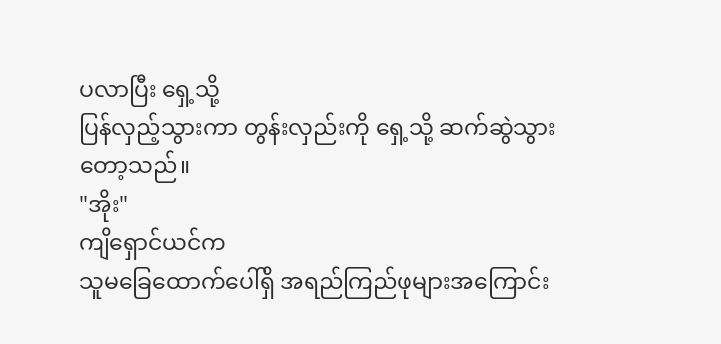ပလာပြီး ရှေ့သို့
ပြန်လှည့်သွားကာ တွန်းလှည်းကို ရှေ့သို့ ဆက်ဆွဲသွားတော့သည်။
"အိုး"
ကျိရှောင်ယင်က
သူမခြေထောက်ပေါ်ရှိ အရည်ကြည်ဖုများအကြောင်း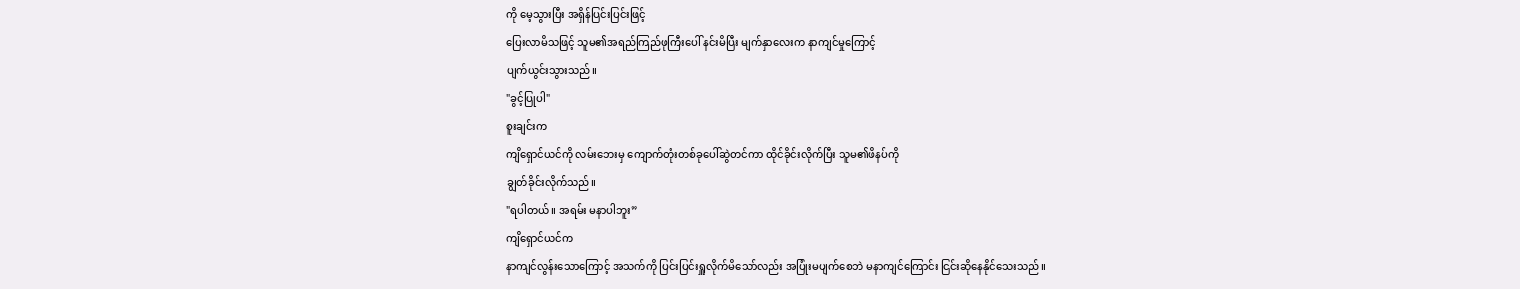ကို မေ့သွားပြီး အရှိန်ပြင်းပြင်းဖြင့်
ပြေးလာမိသဖြင့် သူမ၏အရည်ကြည်ဖုကြီးပေါ် နင်းမိပြီး မျက်နှာလေးက နာကျင်မှုကြောင့်
ပျက်ယွင်းသွားသည်။
"ခွင့်ပြုပါ"
စူးချင်းက
ကျိရှောင်ယင်ကို လမ်းဘေးမှ ကျောက်တုံးတစ်ခုပေါ်ဆွဲတင်ကာ ထိုင်ခိုင်းလိုက်ပြီး သူမ၏ဖိနပ်ကို
ချွတ်ခိုင်းလိုက်သည်။
"ရပါတယ်။ အရမ်း မနာပါဘူး”
ကျိရှောင်ယင်က
နာကျင်လွန်းသောကြောင့် အသက်ကို ပြင်းပြင်းရှူလိုက်မိသော်လည်း အပြုံးမပျက်စေဘဲ မနာကျင်ကြောင်း ငြင်းဆိုနေနိုင်သေးသည်။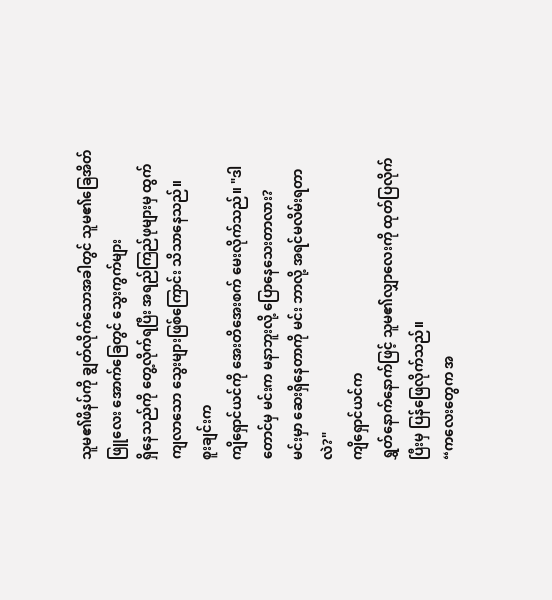သူမ၏ဖိနပ်ကို ချွတ်လိုက်သောအခါတွင် သူမ၏ခြေအိတ်ဖြူလေး အောက်ခြေတွင် သွေးကွက်များ
ရှိနေသည်ကို တွေ့လိုက်ရပြီး အရည်ကြည်ဖုများမှ ထွက်ကျလာသော သွေးများဖြစ်ကြောင်း သိသာနေသည်။
စူးချင်းက
ကျိရှောင်ယင်ကို အေးတိအေးစက် မေးလိုက်သည်။ "ဒါတောင်မှ မင်းက မနာဘူးလို့ ပြောနေသေးတာလား?
မင်းမှာ ဆေးရှိနေတာကို မင်း ဘာလို့ အရင်မလိမ်းရတာလဲ?"
ကျိရှောင်ယင်က
ရွှတ်နောက်နောက်ဖြင့် သူမ၏လျှာလေးကို ထုတ်ပြလိုက်ပြီးမှ ပြန်ဖြေလိုက်သည်။
“ကလေးတွေက အ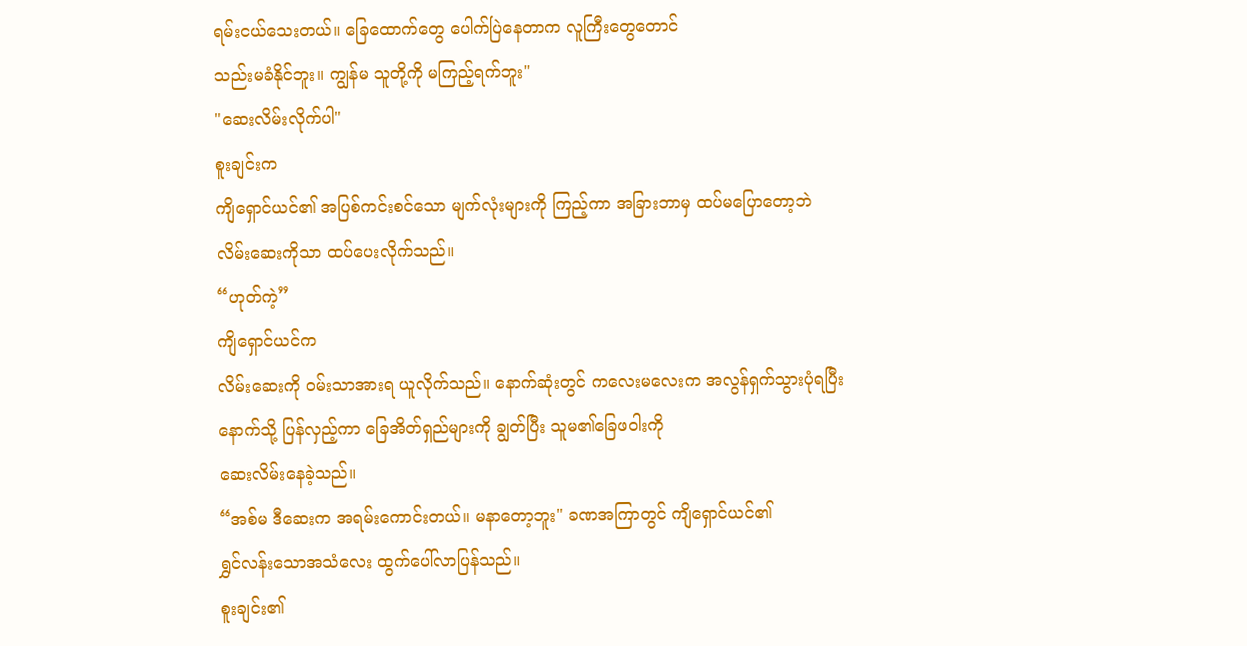ရမ်းငယ်သေးတယ်။ ခြေထောက်တွေ ပေါက်ပြဲနေတာက လူကြီးတွေတောင်
သည်းမခံနိုင်ဘူး။ ကျွန်မ သူတို့ကို မကြည့်ရက်ဘူး"
"ဆေးလိမ်းလိုက်ပါ"
စူးချင်းက
ကျိရှောင်ယင်၏ အပြစ်ကင်းစင်သော မျက်လုံးများကို ကြည့်ကာ အခြားဘာမှ ထပ်မပြောတော့ဘဲ
လိမ်းဆေးကိုသာ ထပ်ပေးလိုက်သည်။
“ဟုတ်ကဲ့”
ကျိရှောင်ယင်က
လိမ်းဆေးကို ဝမ်းသာအားရ ယူလိုက်သည်။ နောက်ဆုံးတွင် ကလေးမလေးက အလွန်ရှက်သွားပုံရပြီး
နောက်သို့ ပြန်လှည့်ကာ ခြေအိတ်ရှည်များကို ချွတ်ပြီး သူမ၏ခြေဖဝါးကို
ဆေးလိမ်းနေခဲ့သည်။
“အစ်မ ဒီဆေးက အရမ်းကောင်းတယ်။ မနာတော့ဘူး" ခဏအကြာတွင် ကျိရှောင်ယင်၏
ရွှင်လန်းသောအသံလေး ထွက်ပေါ်လာပြန်သည်။
စူးချင်း၏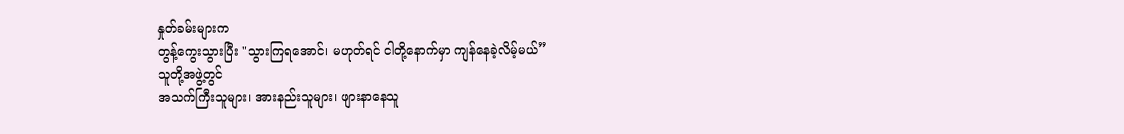နှုတ်ခမ်းများက
တွန့်ကွေးသွားပြီး "သွားကြရအောင်၊ မဟုတ်ရင် ငါတို့နောက်မှာ ကျန်နေခဲ့လိမ့်မယ်”
သူတို့အဖွဲ့တွင်
အသက်ကြီးသူများ၊ အားနည်းသူများ၊ ဖျားနာနေသူ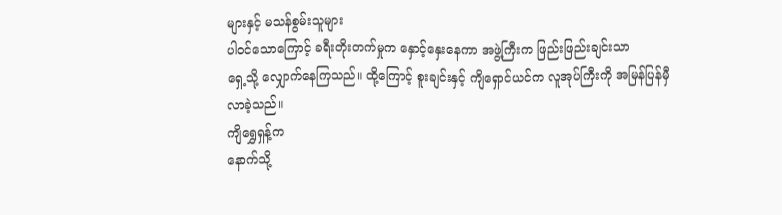များနှင့် မသန်စွမ်းသူများ
ပါဝင်သောကြောင့် ခရီးတိုးတက်မှုက နှောင့်နှေးနေကာ အဖွဲ့ကြီးက ဖြည်းဖြည်းချင်းသာ
ရှေ့သို့ လျှောက်နေကြသည်။ ထို့ကြောင့် စူးချင်းနှင့် ကျိရှောင်ယင်က လူအုပ်ကြီးကို အမြန်ပြန်မှီလာခဲ့သည်။
ကျိရွှေရှန့်က
နောက်သို့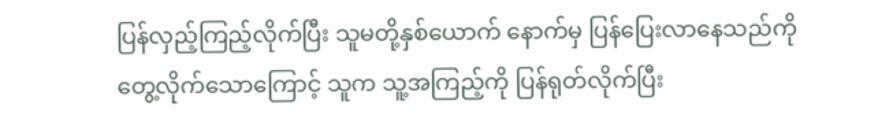ပြန်လှည့်ကြည့်လိုက်ပြီး သူမတို့နှစ်ယောက် နောက်မှ ပြန်ပြေးလာနေသည်ကို
တွေ့လိုက်သောကြောင့် သူက သူ့အကြည့်ကို ပြန်ရုတ်လိုက်ပြီး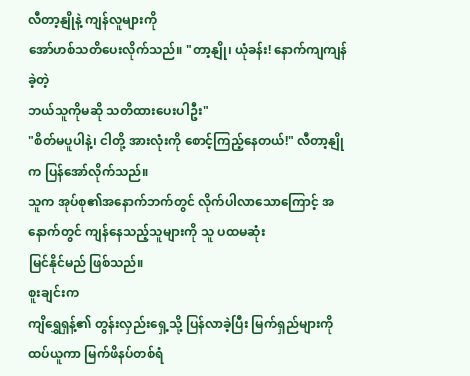လီတာ့နျိုနဲ့ ကျန်လူများကို
အော်ဟစ်သတိပေးလိုက်သည်။ "တာ့နျို၊ ယုံခန်း! နောက်ကျကျန်ခဲ့တဲ့
ဘယ်သူကိုမဆို သတိထားပေးပါဦး"
"စိတ်မပူပါနဲ့၊ ငါတို့ အားလုံးကို စောင့်ကြည့်နေတယ်!" လီတာ့နျိုက ပြန်အော်လိုက်သည်။
သူက အုပ်စု၏အနောက်ဘက်တွင် လိုက်ပါလာသောကြောင့် အနောက်တွင် ကျန်နေသည့်သူများကို သူ ပထမဆုံး
မြင်နိုင်မည် ဖြစ်သည်။
စူးချင်းက
ကျိရွှေရှန့်၏ တွန်းလှည်းရှေ့သို့ ပြန်လာခဲ့ပြီး မြက်ရှည်များကို ထပ်ယူကာ မြက်ဖိနပ်တစ်ရံ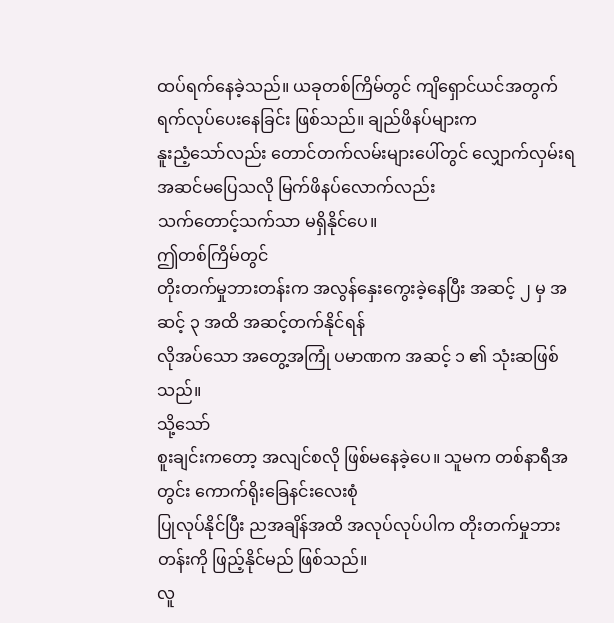ထပ်ရက်နေခဲ့သည်။ ယခုတစ်ကြိမ်တွင် ကျိရှောင်ယင်အတွက် ရက်လုပ်ပေးနေခြင်း ဖြစ်သည်။ ချည်ဖိနပ်များက
နူးညံ့သော်လည်း တောင်တက်လမ်းများပေါ်တွင် လျှောက်လှမ်းရ အဆင်မပြေသလို မြက်ဖိနပ်လောက်လည်း
သက်တောင့်သက်သာ မရှိနိုင်ပေ။
ဤတစ်ကြိမ်တွင်
တိုးတက်မှုဘားတန်းက အလွန်နှေးကွေးခဲ့နေပြီး အဆင့် ၂ မှ အဆင့် ၃ အထိ အဆင့်တက်နိုင်ရန်
လိုအပ်သော အတွေ့အကြုံ ပမာဏက အဆင့် ၁ ၏ သုံးဆဖြစ်သည်။
သို့သော်
စူးချင်းကတော့ အလျင်စလို ဖြစ်မနေခဲ့ပေ။ သူမက တစ်နာရီအတွင်း ကောက်ရိုးခြေနင်းလေးစုံ
ပြုလုပ်နိုင်ပြီး ညအချိန်အထိ အလုပ်လုပ်ပါက တိုးတက်မှုဘားတန်းကို ဖြည့်နိုင်မည် ဖြစ်သည်။
လူ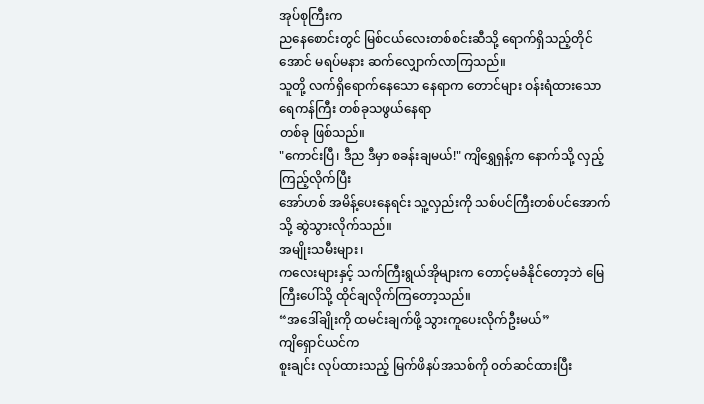အုပ်စုကြီးက
ညနေစောင်းတွင် မြစ်ငယ်လေးတစ်စင်းဆီသို့ ရောက်ရှိသည့်တိုင်အောင် မရပ်မနား ဆက်လျှောက်လာကြသည်။
သူတို့ လက်ရှိရောက်နေသော နေရာက တောင်များ ဝန်းရံထားသော ရေကန်ကြီး တစ်ခုသဖွယ်နေရာ
တစ်ခု ဖြစ်သည်။
"ကောင်းပြီ၊ ဒီည ဒီမှာ စခန်းချမယ်!" ကျိရွှေရှန့်က နောက်သို့ လှည့်ကြည့်လိုက်ပြီး
အော်ဟစ် အမိန့်ပေးနေရင်း သူ့လှည်းကို သစ်ပင်ကြီးတစ်ပင်အောက်သို့ ဆွဲသွားလိုက်သည်။
အမျိုးသမီးများ၊
ကလေးများနှင့် သက်ကြီးရွယ်အိုများက တောင့်မခံနိုင်တော့ဘဲ မြေကြီးပေါ်သို့ ထိုင်ချလိုက်ကြတော့သည်။
“အဒေါ်ချိုးကို ထမင်းချက်ဖို့ သွားကူပေးလိုက်ဦးမယ်”
ကျိရှောင်ယင်က
စူးချင်း လုပ်ထားသည့် မြက်ဖိနပ်အသစ်ကို ၀တ်ဆင်ထားပြီး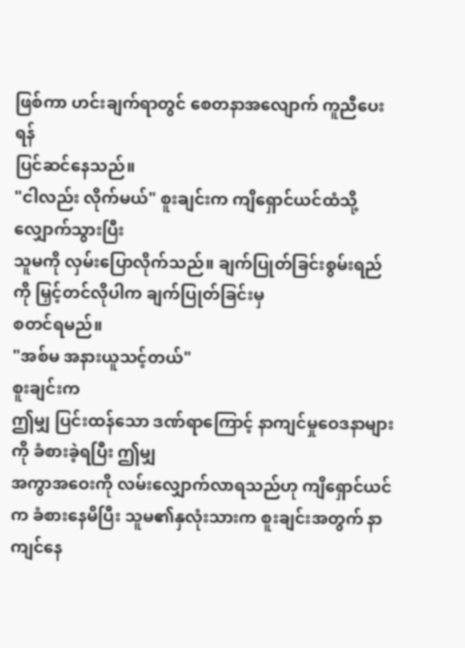ဖြစ်ကာ ဟင်းချက်ရာတွင် စေတနာအလျောက် ကူညီပေးရန်
ပြင်ဆင်နေသည်။
"ငါလည်း လိုက်မယ်" စူးချင်းက ကျိရှောင်ယင်ထံသို့ လျှောက်သွားပြီး
သူမကို လှမ်းပြောလိုက်သည်။ ချက်ပြုတ်ခြင်းစွမ်းရည်ကို မြှင့်တင်လိုပါက ချက်ပြုတ်ခြင်းမှ
စတင်ရမည်။
"အစ်မ အနားယူသင့်တယ်"
စူးချင်းက
ဤမျှ ပြင်းထန်သော ဒဏ်ရာကြောင့် နာကျင်မှုဝေဒနာများကို ခံစားခဲ့ရပြီး ဤမျှ
အကွာအဝေးကို လမ်းလျှောက်လာရသည်ဟု ကျိရှောင်ယင်က ခံစားနေမိပြီး သူမ၏နှလုံးသားက စူးချင်းအတွက် နာကျင်နေ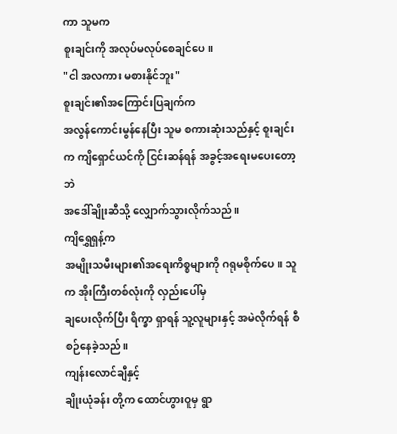ကာ သူမက
စူးချင်းကို အလုပ်မလုပ်စေချင်ပေ။
"ငါ အလကား မစားနိုင်ဘူး"
စူးချင်း၏အကြောင်းပြချက်က
အလွန်ကောင်းမွန်နေပြီး သူမ စကားဆုံးသည်နှင့် စူးချင်းက ကျိရှောင်ယင်ကို ငြင်းဆန်ရန် အခွင့်အရေးမပေးတော့ဘဲ
အဒေါ်ချိုးဆီသို့ လျှောက်သွားလိုက်သည်။
ကျိရွှေရှန့်က
အမျိုးသမီးများ၏အရေးကိစ္စများကို ဂရုမစိုက်ပေ။ သူက အိုးကြီးတစ်လုံးကို လှည်းပေါ်မှ
ချပေးလိုက်ပြီး ရိက္ခာ ရှာရန် သူ့လူများနှင့် အမဲလိုက်ရန် စီစဉ်နေခဲ့သည်။
ကျန်းလောင်ချီနှင့်
ချိုးယုံခန်း တို့က ထောင်ဟွားဝူမှ ရွာ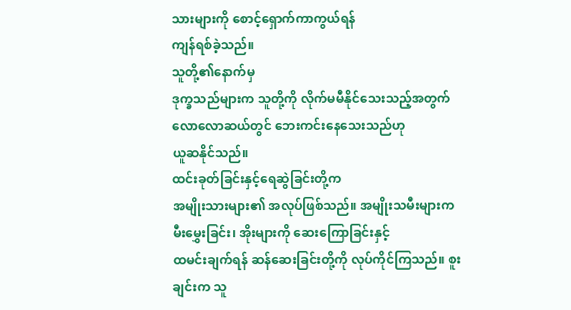သားများကို စောင့်ရှောက်ကာကွယ်ရန်
ကျန်ရစ်ခဲ့သည်။
သူတို့၏နောက်မှ
ဒုက္ခသည်များက သူတို့ကို လိုက်မမီနိုင်သေးသည့်အတွက် လောလောဆယ်တွင် ဘေးကင်းနေသေးသည်ဟု
ယူဆနိုင်သည်။
ထင်းခုတ်ခြင်းနှင့်ရေဆွဲခြင်းတို့က
အမျိုးသားများ၏ အလုပ်ဖြစ်သည်။ အမျိုးသမီးများက မီးမွှေးခြင်း၊ အိုးများကို ဆေးကြောခြင်းနှင့်
ထမင်းချက်ရန် ဆန်ဆေးခြင်းတို့ကို လုပ်ကိုင်ကြသည်။ စူးချင်းက သူ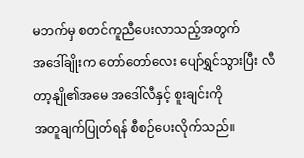မဘက်မှ စတင်ကူညီပေးလာသည့်အတွက်
အဒေါ်ချိုးက တော်တော်လေး ပျော်ရွှင်သွားပြီး လီတာ့နျို၏အမေ အဒေါ်လီနှင့် စူးချင်းကို
အတူချက်ပြုတ်ရန် စီစဉ်ပေးလိုက်သည်။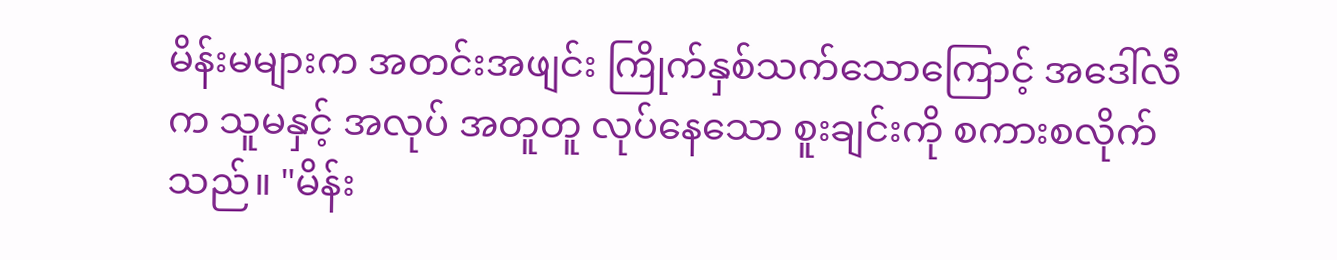မိန်းမများက အတင်းအဖျင်း ကြိုက်နှစ်သက်သောကြောင့် အဒေါ်လီက သူမနှင့် အလုပ် အတူတူ လုပ်နေသော စူးချင်းကို စကားစလိုက်သည်။ "မိန်း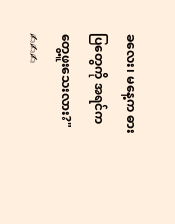ခလေး၊ မနေ့က ဓားပြတွေကို အရင်က တွေ့ဖူးသေးလား?"
✍✍✍